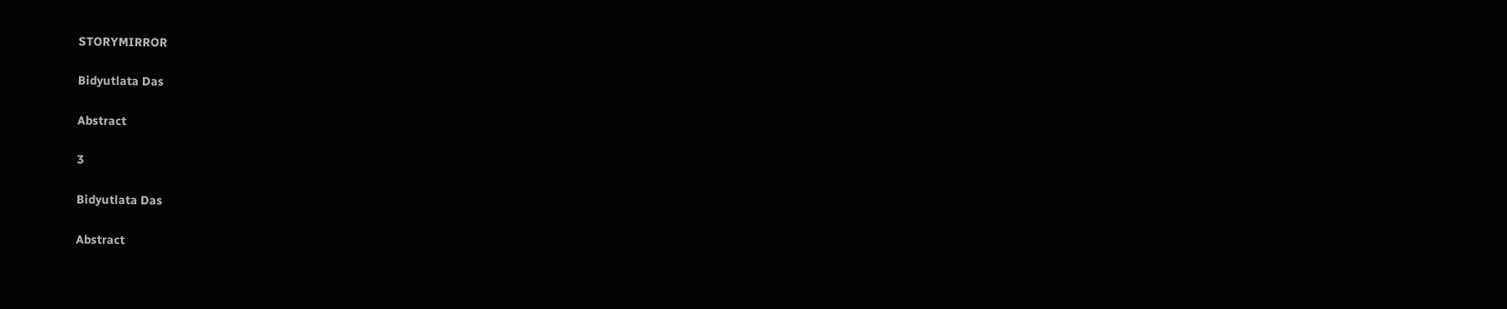STORYMIRROR

Bidyutlata Das

Abstract

3

Bidyutlata Das

Abstract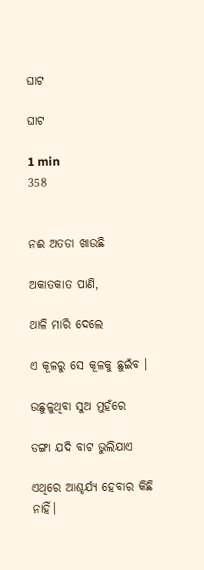ଘାଟ

ଘାଟ

1 min
358


ନଈ ଅତଡା ଖାଉଛି

ଅକାତକାତ ପାଣି,

ଥାଳି ମାରି ଦେଲେ

ଏ କୂଳରୁ ସେ କୂଳକୁ ଛୁଇଁବ ।

ଉଛୁଳୁଥିବା ସୁଅ ମୁହଁରେ

ଡଙ୍ଗା ଯଦି ବାଟ ଭୁଲିଯାଏ

ଏଥିରେ ଆଶ୍ଚର୍ଯ୍ୟ ହେବାର କିଛି ନାହିଁ।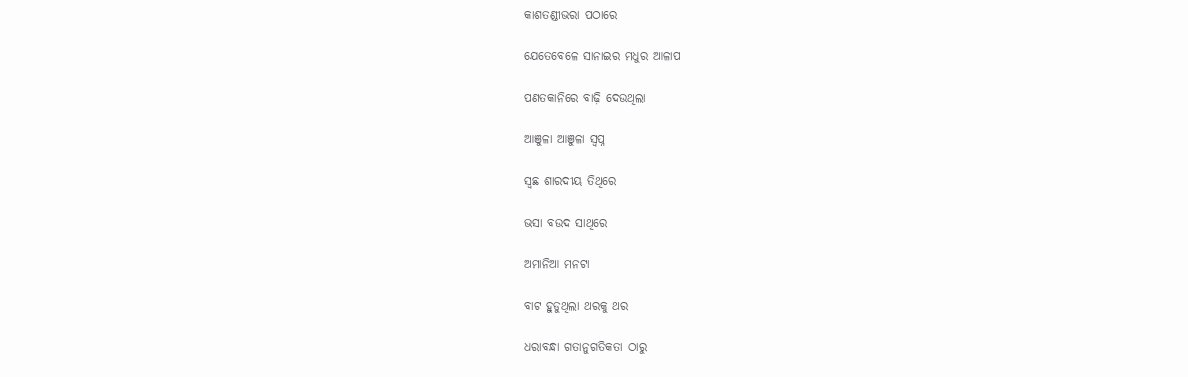କାଶତଣ୍ଡୀଭରା ପଠାରେ

ଯେତେବେଳେ ସାନାଇର ମଧୁର ଆଳାପ

ପଣତକାନିରେ ବାଢ଼ି ଦେଉଥିଲା

ଆଞୁଳା ଆଞୁଳା ସ୍ୱପ୍ନ

ସ୍ୱଛ ଶାରଦୀୟ ତିଥିରେ

ଭସା ବଉଦ ସାଥିରେ

ଅମାନିଆ ମନଟା

ବାଟ ହୁଡୁଥିଲା ଥରକୁ ଥର

ଧରାବନ୍ଧା ଗତାନୁଗତିକତା ଠାରୁ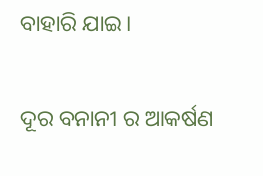ବାହାରି ଯାଇ।

ଦୂର ବନାନୀ ର ଆକର୍ଷଣ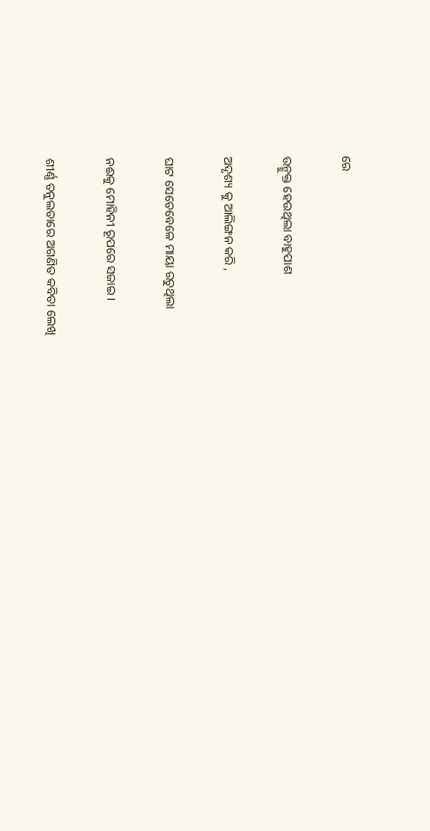ରେ

ଉନ୍ମୁକ୍ତ ହେଉଥିଲା ବାହୁପାଶ

ଅଦୃଶ୍ୟ କୁ ଆଲିଙ୍ଗନ କରି ,

ଘାଟ ସେତେବେଳେ ମାୟା ରଚୁଥିଲା

ନଈକୁ ମୋହିନୀ ରୂପରେ ସଜାଇ ।

ଶୀର୍ଣ୍ଣ ତନୁଲତାରେ ଅଗଣିତ କବିତା ଲେଖି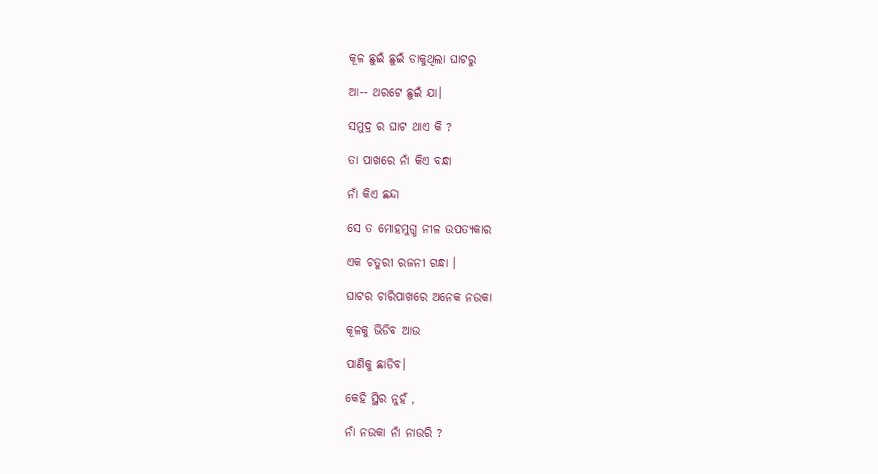କୂଳ ଛୁଇଁ ଛୁଇଁ ଡାକୁଥିଲା ଘାଟରୁ

ଆ-- ଥରଟେ ଛୁଇଁ ଯା।

ସମୁଦ୍ର ର ଘାଟ ଥାଏ କି ?

ତା ପାଖରେ ନାଁ କିଏ ବନ୍ଧା

ନାଁ କିଏ ଛନ୍ଦା

ସେ ତ ମୋହମୁଗ୍ଧ ନୀଳ ଉପତ୍ୟକାର

ଏକ ଚତୁରୀ ରଜନୀ ଗନ୍ଧା ।

ଘାଟର ଚାରିପାଖରେ ଅନେକ ନଉକା

କୂଳକୁ ଭିଡିବ ଆଉ

ପାଣିକୁ ଛାଡିବ।

କେହି ସ୍ଥିର ନୁହଁ ,

ନାଁ ନଉକା ନାଁ ନାଉରି ?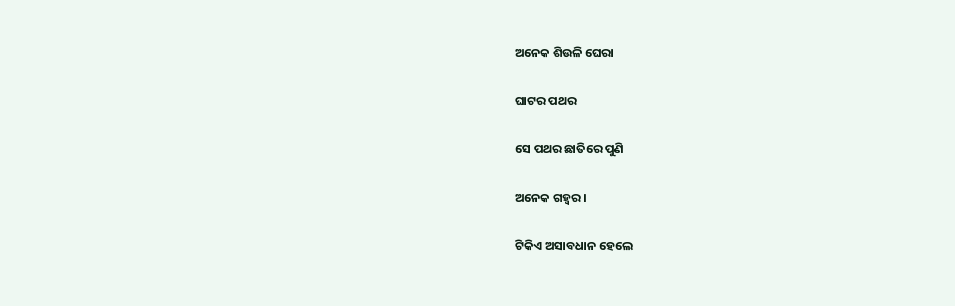ଅନେକ ଶିଉଳି ଘେରା

ଘାଟର ପଥର

ସେ ପଥର ଛାତିରେ ପୁଣି

ଅନେକ ଗହ୍ୱର ।

ଟିକିଏ ଅସାବଧାନ ହେଲେ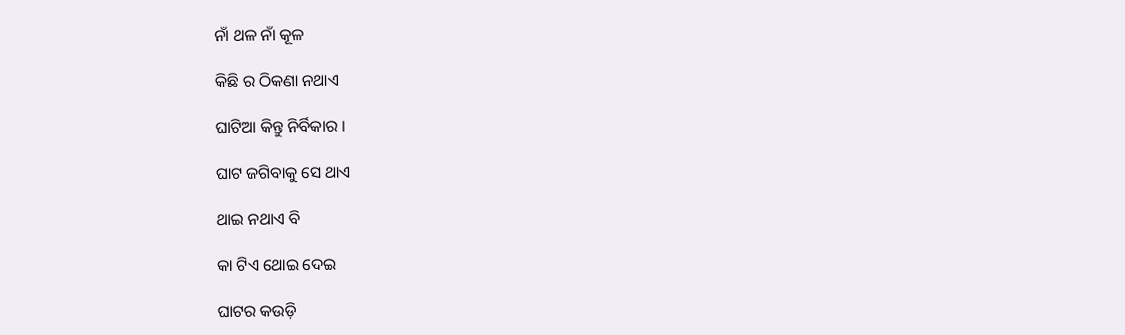ନାଁ ଥଳ ନାଁ କୂଳ

କିଛି ର ଠିକଣା ନଥାଏ

ଘାଟିଆ କିନ୍ତୁ ନିର୍ବିକାର ।

ଘାଟ ଜଗିବାକୁ ସେ ଥାଏ

ଥାଇ ନଥାଏ ବି

କା ଟିଏ ଥୋଇ ଦେଇ

ଘାଟର କଉଡ଼ି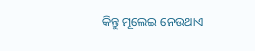କିନ୍ତୁ ମୂଲେଇ ନେଉଥାଏ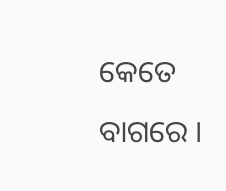କେତେ ବାଗରେ ।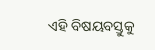ଏହି ବିଷୟବସ୍ତୁକୁ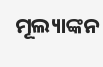ମୂଲ୍ୟାଙ୍କନ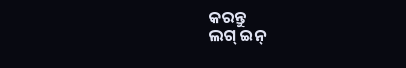କରନ୍ତୁ
ଲଗ୍ ଇନ୍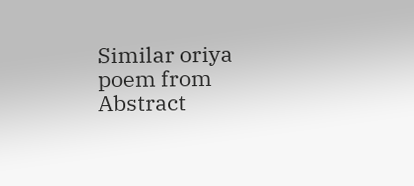Similar oriya poem from Abstract